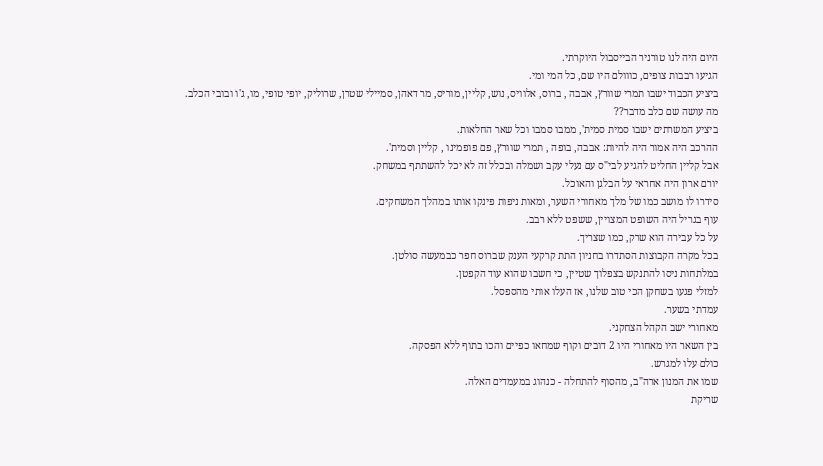היום היה לנו טורניר הבייסבול היוקרתי.
הגיעו רבבות צופים, כווולם היו שם, כל המי ומי.
ביציע הכבוד ישבו תמרי שוורץ, אבבה , ברוס, אלוויס, נוש, קליין, מוריס, מר דאהן, סמיילי שטרן, שרוליק, יופי טופי, מו, ג'ו ובובי הכלב.
מה עושה שם כלב מדבר??
ביציע המשרתים ישבו סמית סמית', ממבו סמבו וכל שאר החלאות.
ההרכב היה אמור היה להיות: אבבה, בופה , תמרי שוורץ, פם פופמינו , קליין וסמית'.
אבל קליין החליט להגיע לבי"ס עם נעלי עקב ושמלה ובכלל זה לא יכל להשתתף במשחק.
יורם ארון היה אחראי על הבלגן והאוכל.
סידרו לו מושב כמו של מלך מאחורי השער, ומאות ניפות פינקו אותו במהלך המשחקים.
עוף בגריל היה השופט המצויין, ששפט ללא רבב.
על כל עבירה הוא שרק, כמו שצריך.
בכל מקרה הקבוצות הסתדרו בחניון התת קרקעי הענק שברוס חפר כבמעשה סולטן.
במלתחות ניסו להתנקש בצפלוך שטיין, כי חשבו שהוא עוד הקפטן.
למזלי פגעו בשחקן הכי טוב שלנו, אז העלו אותי מהספסל.
עמדתי בשער.
מאחורי ישב הקהל הצחקני.
בין השאר היו מאחורי היו 2 דובים וקוף שמחאו כפיים והכו בתוף ללא הפסקה.
כולם עלו למגרש.
שמו את המנון ארה"ב, מהסוף להתחלה - כנהוג במעמדים האלה.
שריקת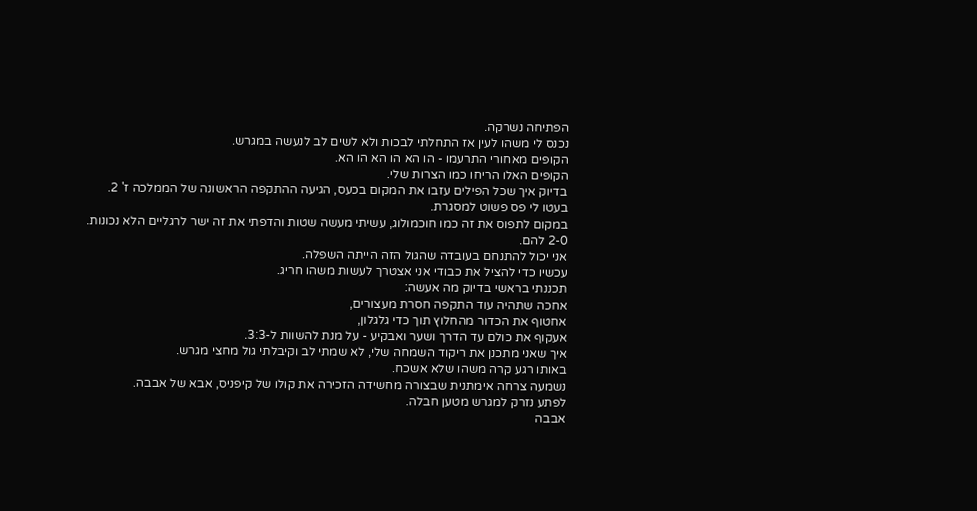הפתיחה נשרקה.
נכנס לי משהו לעין אז התחלתי לבכות ולא לשים לב לנעשה במגרש.
הקופים מאחורי התרעמו - הו הא הו הא הו הא.
הקופים האלו הריחו כמו הצרות שלי.
בדיוק איך שכל הפילים עזבו את המקום בכעס, הגיעה ההתקפה הראשונה של הממלכה ז' 2.
בעטו לי פס פשוט למסגרת.
במקום לתפוס את זה כמו חוכמולוג, עשיתי מעשה שטות והדפתי את זה ישר לרגליים הלא נכונות.
2-0 להם.
אני יכול להתנחם בעובדה שהגול הזה הייתה השפלה.
עכשיו כדי להציל את כבודי אני אצטרך לעשות משהו חריג.
תכננתי בראשי בדיוק מה אעשה:
אחכה שתהיה עוד התקפה חסרת מעצורים,
אחטוף את הכדור מהחלוץ תוך כדי גלגלון,
אעקוף את כולם עד הדרך ושער ואבקיע - על מנת להשוות ל-3:3.
איך שאני מתכנן את ריקוד השמחה שלי, לא שמתי לב וקיבלתי גול מחצי מגרש.
באותו רגע קרה משהו שלא אשכח.
נשמעה צרחה אימתנית שבצורה מחשידה הזכירה את קולו של קיפניס, אבא של אבבה.
לפתע נזרק למגרש מטען חבלה.
אבבה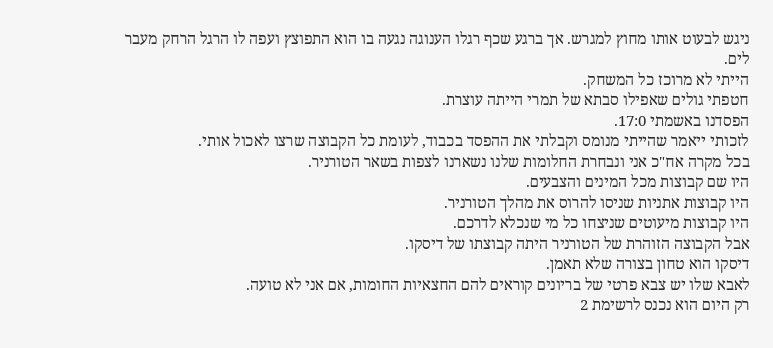ניגש לבעוט אותו מחוץ למגרש. אך ברגע שכף רגלו הענוגה נגעה בו הוא התפוצץ ועפה לו הרגל הרחק מעבר לים.
הייתי לא מרוכז כל המשחק.
חטפתי גולים שאפילו סבתא של תמרי הייתה עוצרת.
הפסדנו באשמתי 17:0.
לזכותי ייאמר שהייתי מנומס וקבלתי את ההפסד בכבוד, לעומת כל הקבוצה שרצו לאכול אותי.
בכל מקרה אח"כ אני ונבחרת החלומות שלנו נשארנו לצפות בשאר הטורניר.
היו שם קבוצות מכל המינים והצבעים.
היו קבוצות אתניות שניסו להרוס את מהלך הטורניר.
היו קבוצות מיעוטים שניצחו כל מי שנכלא לדרכם.
אבל הקבוצה הזוהרת של הטורניר היתה קבוצתו של דיסקו.
דיסקו הוא טחון בצורה שלא תאמן.
לאבא שלו יש צבא פרטי של בריונים קוראים להם החצאיות החומות, אם אני לא טועה.
רק היום הוא נכנס לרשימת 2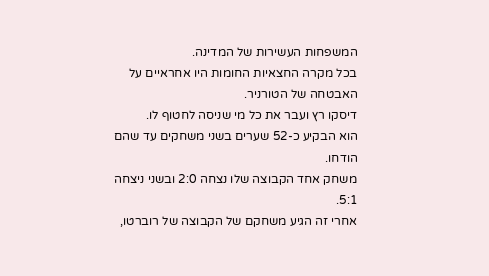המשפחות העשירות של המדינה.
בכל מקרה החצאיות החומות היו אחראיים על האבטחה של הטורניר.
דיסקו רץ ועבר את כל מי שניסה לחטוף לו.
הוא הבקיע כ-52 שערים בשני משחקים עד שהם הודחו.
משחק אחד הקבוצה שלו נצחה 2:0 ובשני ניצחה 5:1.
אחרי זה הגיע משחקם של הקבוצה של רוברטו,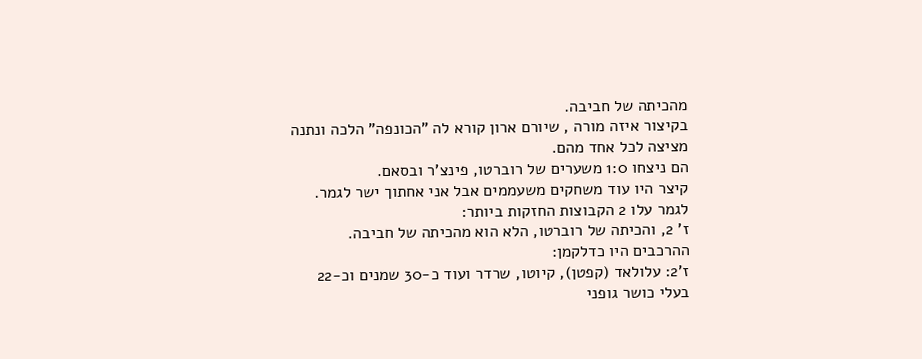מהכיתה של חביבה.
בקיצור איזה מורה , שיורם ארון קורא לה "הכונפה" הלכה ונתנה מציצה לכל אחד מהם.
הם ניצחו 1:0 משערים של רוברטו, פינצ'ר ובסאם.
קיצר היו עוד משחקים משעממים אבל אני אחתוך ישר לגמר.
לגמר עלו 2 הקבוצות החזקות ביותר:
ז' 2, והכיתה של רוברטו, הלא הוא מהכיתה של חביבה.
ההרכבים היו כדלקמן:
ז'2: עלולאד (קפטן), קיוטו, שרדר ועוד כ-30 שמנים וכ-22 בעלי כושר גופני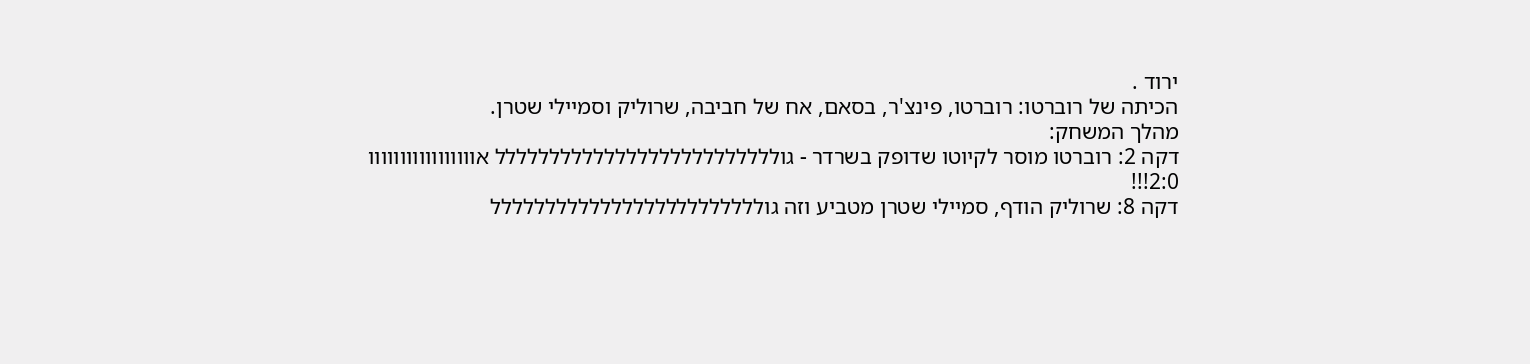ירוד .
הכיתה של רוברטו: רוברטו, פינצ'ר, בסאם, אח של חביבה, שרוליק וסמיילי שטרן.
מהלך המשחק:
דקה 2: רוברטו מוסר לקיוטו שדופק בשרדר - גולללללללללללללללללללללללללל אווווווווווווווווו 2:0!!!
דקה 8: שרוליק הודף, סמיילי שטרן מטביע וזה גוללללללללללללללללללללללללל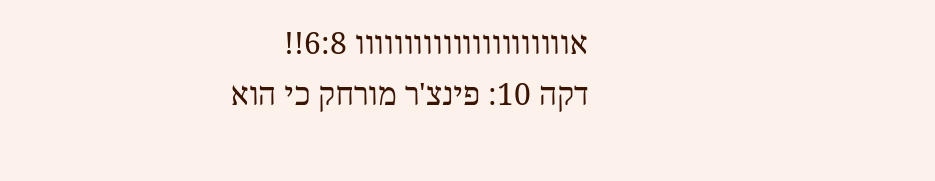אוווווווווווווווווווווו 6:8!!
דקה 10: פינצ'ר מורחק כי הוא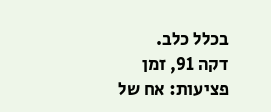בכלל כלב.
דקה 91, זמן פציעות: אח של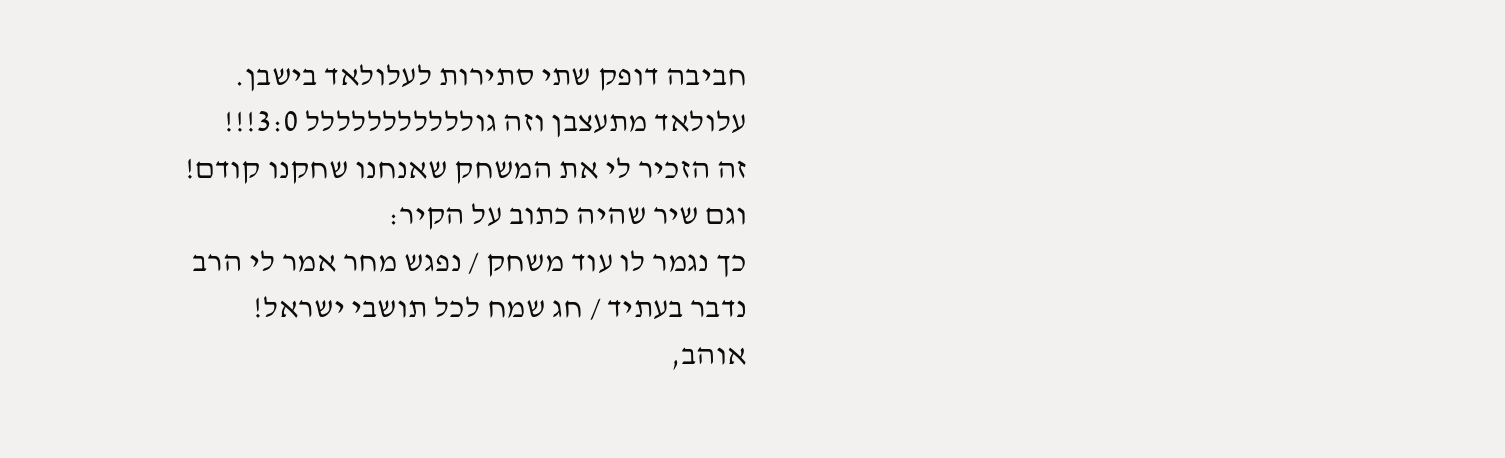חביבה דופק שתי סתירות לעלולאד בישבן.
עלולאד מתעצבן וזה גוללללללללללל 3:0!!!
זה הזכיר לי את המשחק שאנחנו שחקנו קודם!
וגם שיר שהיה כתוב על הקיר:
כך נגמר לו עוד משחק / נפגש מחר אמר לי הרב
נדבר בעתיד / חג שמח לכל תושבי ישראל!
אוהב,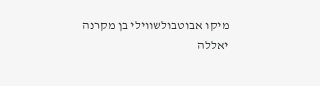מיקו אבוטבולשווילי בן מקרנה
יאללה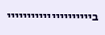בייייייייייייייייייייי